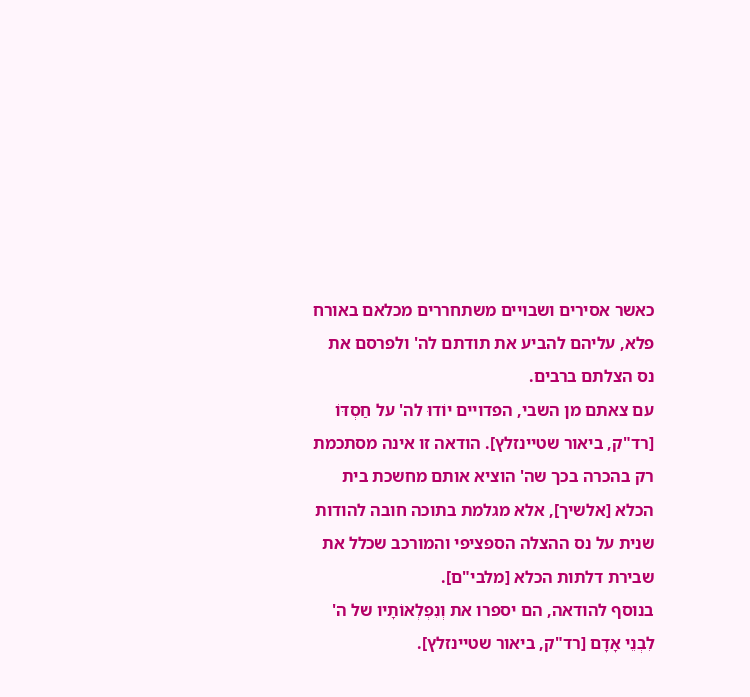כאשר אסירים ושבויים משתחררים מכלאם באורח פלא, עליהם להביע את תודתם לה' ולפרסם את נס הצלתם ברבים.
עם צאתם מן השבי, הפדויים יוֹדוּ לה' על חַסְדּוֹ [רד"ק, ביאור שטיינזלץ]. הודאה זו אינה מסתכמת רק בהכרה בכך שה' הוציא אותם מחשכת בית הכלא [אלשיך], אלא מגלמת בתוכה חובה להודות שנית על נס ההצלה הספציפי והמורכב שכלל את שבירת דלתות הכלא [מלבי"ם].
בנוסף להודאה, הם יספרו את וְנִפְלְאוֹתָיו של ה' לִבְנֵי אָדָם [רד"ק, ביאור שטיינזלץ].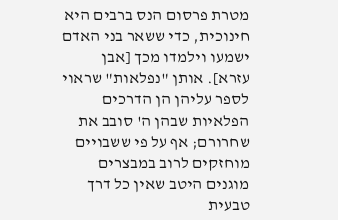מטרת פרסום הנס ברבים היא חינוכית, כדי ששאר בני האדם ישמעו וילמדו מכך [אבן עזרא]. אותן "נפלאות" שראוי לספר עליהן הן הדרכים הפלאיות שבהן ה' סובב את שחרורם; אף על פי ששבויים מוחזקים לרוב במבצרים מוגנים היטב שאין כל דרך טבעית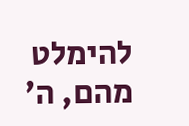להימלט מהם, ה'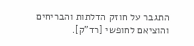התגבר על חוזק הדלתות והבריחים והוציאם לחופשי [רד"ק].